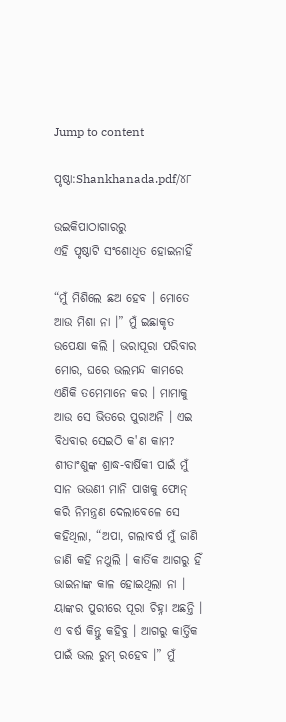Jump to content

ପୃଷ୍ଠା:Shankhanada.pdf/୪୮

ଉଇକିପାଠାଗାର‌ରୁ
ଏହି ପୃଷ୍ଠାଟି ସଂଶୋଧିତ ହୋଇନାହିଁ

“ମୁଁ ମିଶିଲେ ଛଅ ହେବ । ମୋତେ ଆଉ ମିଶା ନା ।” ମୁଁ ଇଛାକୃତ ଉପେକ୍ଷା କଲି । ଭରାପୂରା ପରିବାର ମୋର, ଘରେ ଭଲମନ୍ଦ କାମରେ ଏଣିକି ତମେମାନେ କର । ମାମାକୁ ଆଉ ସେ ଭିତରେ ପୁରାଅନି । ଏଇ ବିଧବାର ସେଇଠି କ'ଣ କାମ? ଶୀତାଂଶୁଙ୍କ ଶ୍ରାଦ୍ଧ-ବାର୍ଷିକୀ ପାଇଁ ମୁଁ ସାନ ଭଉଣୀ ମାନି ପାଖକୁ ଫୋନ୍ କରି ନିମନ୍ତ୍ରଣ ଦେଲାବେଳେ ସେ କହିଥିଲା, “ଅପା, ଗଲାବର୍ଷ ମୁଁ ଜାଣି ଜାଣି କହି ନଥୁଲି । କାର୍ତିକ ଆଗରୁ ହିଁ ଭାଇନାଙ୍କ କାଳ ହୋଇଥିଲା ନା । ୟାଙ୍କର ପୁରୀରେ ପୂରା ଚିହ୍ନା ଅଛନ୍ତି । ଏ ବର୍ଷ କିନ୍ତୁ କହିବୁ । ଆଗରୁ କାର୍ତ୍ତିକ ପାଇଁ ଭଲ ରୁମ୍ ରହେବ ।” ମୁଁ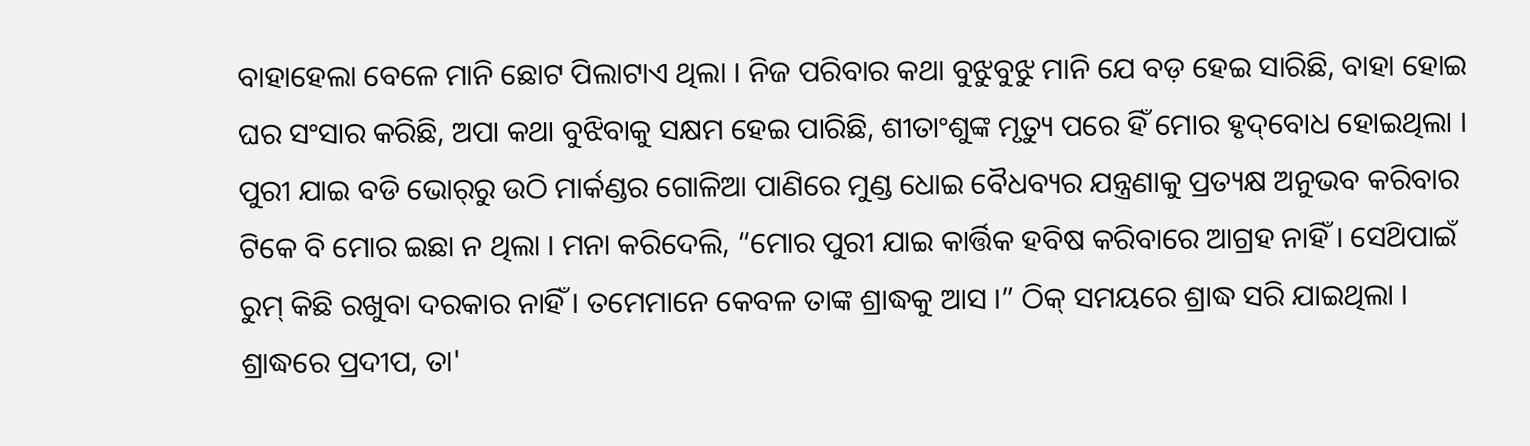ବାହାହେଲା ବେଳେ ମାନି ଛୋଟ ପିଲାଟାଏ ଥିଲା । ନିଜ ପରିବାର କଥା ବୁଝୁବୁଝୁ ମାନି ଯେ ବଡ଼ ହେଇ ସାରିଛି, ବାହା ହୋଇ ଘର ସଂସାର କରିଛି, ଅପା କଥା ବୁଝିବାକୁ ସକ୍ଷମ ହେଇ ପାରିଛି, ଶୀତାଂଶୁଙ୍କ ମୃତ୍ୟୁ ପରେ ହିଁ ମୋର ହୃଦ୍‌ବୋଧ ହୋଇଥିଲା । ପୁରୀ ଯାଇ ବଡି ଭୋର୍‌ରୁ ଉଠି ମାର୍କଣ୍ଡର ଗୋଳିଆ ପାଣିରେ ମୁଣ୍ଡ ଧୋଇ ବୈଧବ୍ୟର ଯନ୍ତ୍ରଣାକୁ ପ୍ରତ୍ୟକ୍ଷ ଅନୁଭବ କରିବାର ଟିକେ ବି ମୋର ଇଛା ନ ଥିଲା । ମନା କରିଦେଲି, “ମୋର ପୁରୀ ଯାଇ କାର୍ତ୍ତିକ ହବିଷ କରିବାରେ ଆଗ୍ରହ ନାହିଁ । ସେଥ‌ିପାଇଁ ରୁମ୍ କିଛି ରଖୁବା ଦରକାର ନାହିଁ । ତମେମାନେ କେବଳ ତାଙ୍କ ଶ୍ରାଦ୍ଧକୁ ଆସ ।” ଠିକ୍ ସମୟରେ ଶ୍ରାଦ୍ଧ ସରି ଯାଇଥିଲା । ଶ୍ରାଦ୍ଧରେ ପ୍ରଦୀପ, ତା'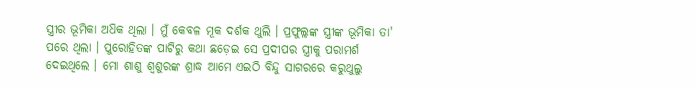ସ୍ତ୍ରୀର ଭୂମିକା ଅଧ‌ିକ ଥିଲା । ମୁଁ କେବଳ ମୂକ ଦର୍ଶକ ଥୁଲି । ପ୍ରଫୁଲ୍ଲଙ୍କ ସ୍ତ୍ରୀଙ୍କ ଭୂମିକା ତା' ପରେ ଥିଲା । ପୁରୋହିତଙ୍କ ପାଟିରୁ କଥା ଛଡ଼େଇ ସେ ପ୍ରଦୀପର ସ୍ତ୍ରୀକୁ ପରାମର୍ଶ ଦେଇଥିଲେ । ମୋ ଶାଶୁ ଶ୍ବଶୁରଙ୍କ ଶ୍ରାଦ୍ଧ ଆମେ ଏଇଠି ବିନ୍ଦୁ ସାଗରରେ କରୁଥୁଲୁ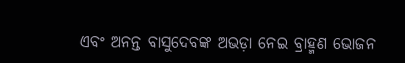ଏବଂ ଅନନ୍ତ ବାସୁଦେବଙ୍କ ଅଭଡ଼ା ନେଇ ବ୍ରାହ୍ମଣ ଭୋଜନ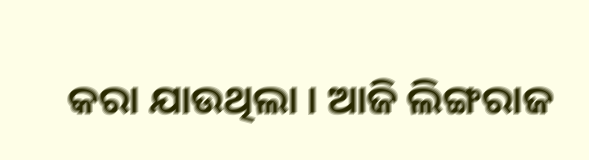କରା ଯାଉଥିଲା । ଆଜି ଲିଙ୍ଗରାଜ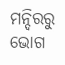ମନ୍ଦିରରୁ ଭୋଗ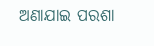ଅଣାଯାଇ ପରଶା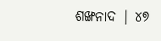ଶଙ୍ଖନାଦ | ୪୭